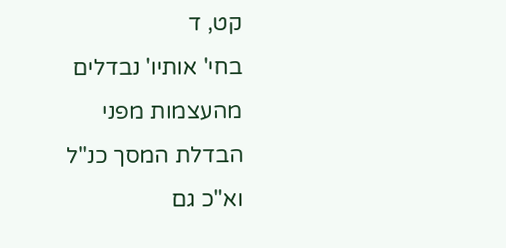קט, ד
בחי' אותיו' נבדלים מהעצמות מפני הבדלת המסך כנ"ל וא"כ גם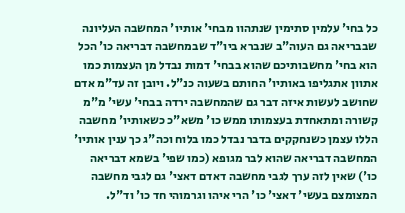כל בחי' עלמין סתימין שנתהוו מבחי' אותיו' המחשבה העליונה שבבריאה גם העוה"ב שנברא ביו"ד שבמחשבה דבריאה כו' הכל הוא בחי' מחשבותיכם שהוא בבחי' דמות נבדל מן העצמות כמו אתוון אתגליפו באותיו' החותם בשעוה כנ"ל. ויובן זה עד"מ אדם שחושב לעשות איזה דבר גם שהמחשבה ירדה בבחי' עשי' מ"מ קשורה ומתאחדת בעצמותו ממש כו' משא"כ כשאותיו' מחשבה הללו עצמן כשנחקקים בדבר נבדל כמו בלוח וכה"ג כך ענין אותיו' המחשבה דבריאה שהוא לבר מגופא (כמו שפי' בשמא דבריאה כו') שאין לזה ערך לגבי מחשבה דאדם דאצי' גם לגבי מחשבה המצומצם בעשי' דאצי' כו' הרי איהו וגרמוהי חד כו' וד"ל.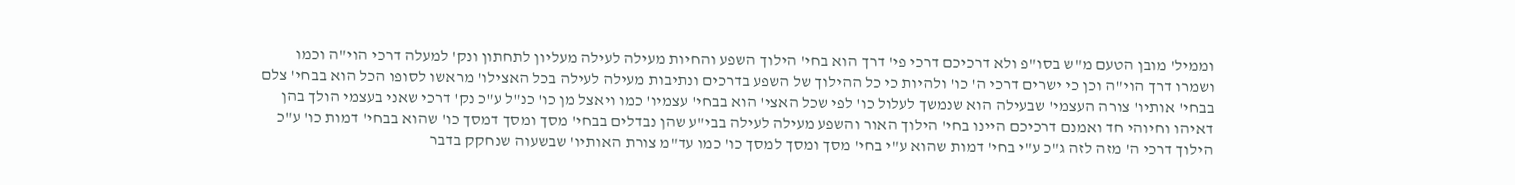וממיל' מובן הטעם מ"ש בסו"פ ולא דרכיכם דרכי פי' דרך הוא בחי' הילוך השפע והחיות מעילה לעילה מעליון לתחתון ונק' למעלה דרכי הוי"ה וכמו ושמרו דרך הוי"ה וכן כי ישרים דרכי ה' כו' ולהיות כי כל ההילוך של השפע בדרכים ונתיבות מעילה לעילה בכל האצילו' מראשו לסופו הכל הוא בבחי' צלם בבחי' אותיו' צורה העצמי' שבעילה הוא שנמשך לעלול כו' לפי שכל האצי' הוא בבחי' עצמיו' כמו ויאצל מן כו' כנ"ל ע"כ נק' דרכי שאני בעצמי הולך בהן דאיהו וחיוהי חד ואמנם דרכיכם היינו בחי' הילוך האור והשפע מעילה לעילה בבי"ע שהן נבדלים בבחי' מסך ומסך דמסך כו' שהוא בבחי' דמות כו' ע"כ הילוך דרכי ה' מזה לזה ג"כ ע"י בחי' דמות שהוא ע"י בחי' מסך ומסך למסך כו' כמו עד"מ צורת האותיו' שבשעוה שנחקק בדבר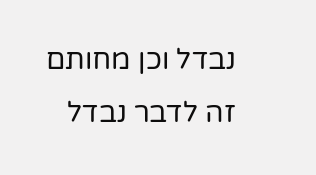נבדל וכן מחותם זה לדבר נבדל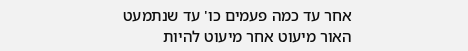אחר עד כמה פעמים כו' עד שנתמעט האור מיעוט אחר מיעוט להיות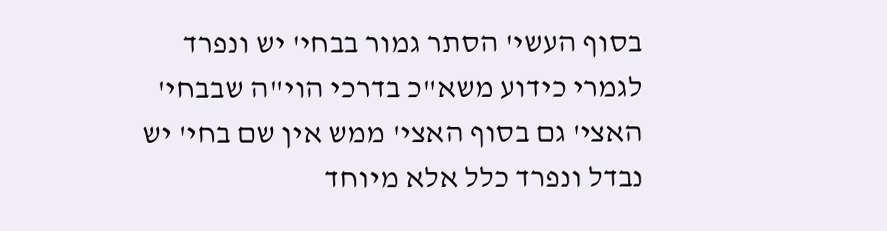בסוף העשי' הסתר גמור בבחי' יש ונפרד לגמרי כידוע משא"כ בדרכי הוי"ה שבבחי' האצי' גם בסוף האצי' ממש אין שם בחי' יש נבדל ונפרד כלל אלא מיוחד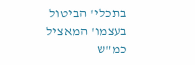בתכלי' הביטול בעצמו' המאציל כמ"ש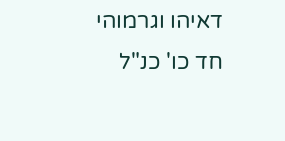דאיהו וגרמוהי חד כו' כנ"ל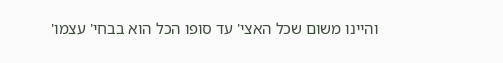והיינו משום שכל האצי' עד סופו הכל הוא בבחי' עצמו'